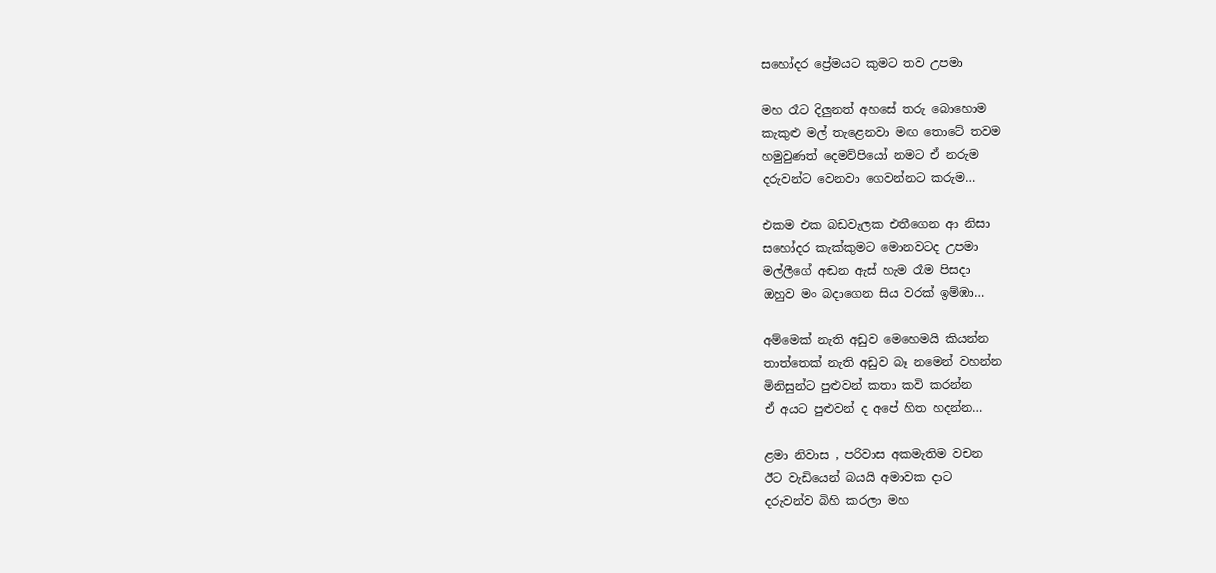සහෝදර ප්‍රේමයට කුමට තව උපමා

මහ රෑට දිලුනත් අහසේ තරු බොහොම
කැකුළු මල් තැළෙනවා මඟ තොටේ තවම
හමුවුණත් දෙමව්පියෝ නමට ඒ නරුම
දරුවන්ට වෙනවා ගෙවන්නට කරුම…

එකම එක බඩවැලක එතීගෙන ආ නිසා
සහෝදර කැක්කුමට මොනවටද උපමා
මල්ලීගේ අඬන ඇස් හැම රෑම පිසදා
ඔහුව මං බදාගෙන සිය වරක් ඉම්ඹා…

අම්මෙක් නැති අඩුව මෙහෙමයි කියන්න
තාත්තෙක් නැති අඩුව බෑ නමෙන් වහන්න
මිනිසුන්ට පුළුවන් කතා කවි කරන්න
ඒ අයට පුළුවන් ද අපේ හිත හදන්න…

ළමා නිවාස , පරිවාස අකමැතිම වචන
ඊට වැඩියෙන් බයයි අමාවක දාට
දරුවන්ව බිහි කරලා මහ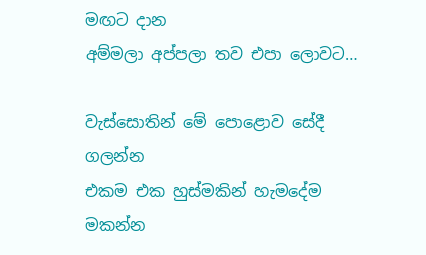මඟට දාන
අම්මලා අප්පලා තව එපා ලොවට…

වැස්සොතින් මේ පොළොව සේදී ගලන්න
එකම එක හුස්මකින් හැමදේම මකන්න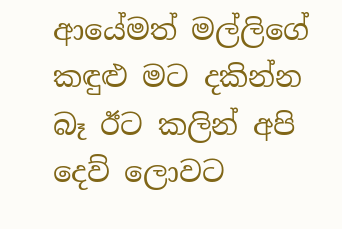ආයේමත් මල්ලිගේ කඳුළු මට දකින්න
බෑ ඊට කලින් අපි දෙව් ලොවට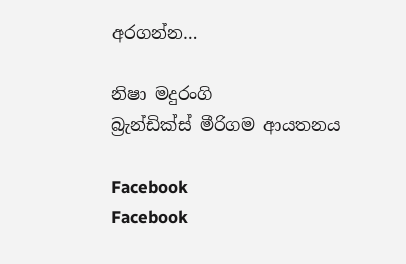අරගන්න…

නිෂා මදුරංගි
බ්‍රැන්ඩික්ස් මීරිගම ආයතනය

Facebook
Facebook